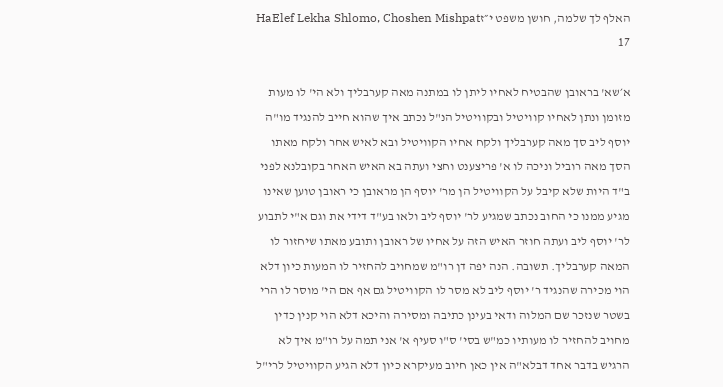האלף לך שלמה, חושן משפט י״זHaElef Lekha Shlomo, Choshen Mishpat 17

א׳שא' בראובן שהבטיח לאחיו ליתן לו במתנה מאה קערבליך ולא הי' לו מעות מזומן ונתן לאחיו קוויטיל ובקוויטיל הנ"ל נכתב איך שהוא חייב להנגיד מו"ה יוסף ליב סך מאה קערבליך ולקח אחיו הקוויטיל ובא לאיש אחר ולקח מאתו הסך מאה רוביל וניכה לו א' פריצענט וחצי ועתה בא האיש האחר בקובלנא לפני ב"ד היות שלא קיבל על הקוויטיל הן מר' יוסף הן מראובן כי ראובן טוען שאינו מגיע ממנו כי החוב נכתב שמגיע לר' יוסף ליב ולאו בע"ד דידי את וגם א"י לתבוע לר' יוסף ליב ועתה חוזר האיש הזה על אחיו של ראובן ותובע מאתו שיחזור לו המאה קערבליך. תשובה. הנה יפה דן רו"מ שמחויב להחזיר לו המעות כיון דלא הוי מכירה שהנגיד ר' יוסף ליב לא מסר לו הקוויטיל גם אף אם הי' מוסר לו הרי בשטר שנזכר שם המלוה ודאי בעינן כתיבה ומסירה והיכא דלא הוי קנין כדין מחויב להחזיר לו מעותיו כמ"ש בסי' ס"ו סעיף א' אני תמה על רו"מ איך לא הרגיש בדבר אחד דבלא"ה אין כאן חיוב מעיקרא כיון דלא הגיע הקוויטיל לרי"ל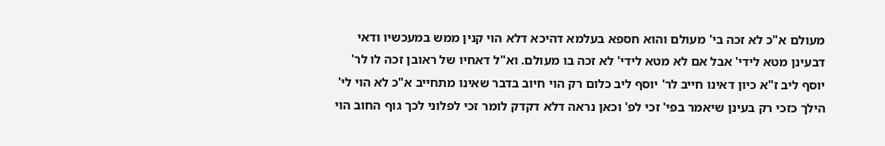מעולם א"כ לא זכה בי' מעולם והוא חספא בעלמא דהיכא דלא הוי קנין ממש במעכשיו ודאי דבעינן מטא לידי' אבל אם לא מטא לידי' לא זכה בו מעולם. וא"ל דאחיו של ראובן זכה לו לר' יוסף ליב ז"א כיון דאינו חייב לר' יוסף ליב כלום רק הוי חיוב בדבר שאינו מתחייב א"כ לא הוי לי' הילך כזכי רק בעינן שיאמר בפי' זכי לפ' וכאן נראה דלא דקדק לומר זכי לפלוני לכך גוף החוב הוי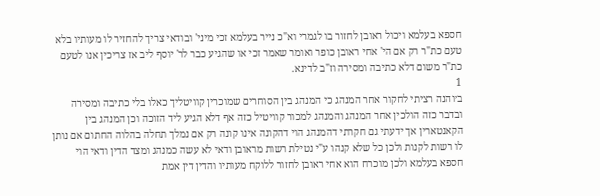חספא בעלמא ויכול ראובן לחזור בו לגמרי וא"כ נייר בעלמא זכי מיני' ובודאי צריך להחזיר לו מעותיו בלא טעם כת"ר רק אם הי' אחי ראובן כופר ואומר שאמר זכי או שהגיע כבר לר' יוסף ליב אז צריכין אנו לטעם כת"ר משום דלא כתיבה ומסירה וז"ב לדינא.
1
ב׳והנה רציתי לחקור אחר המנהג כי המנהג בין הסוחרים שמוכרין קוויטליך כאלו בלי כתיבה ומסירה ובדבר כזה הולכין אחר המנהג והמנהג למכור קוויטיל כזה אף דלא הגיע ליד הזוכה וכן המנהג בין הקאנטארין אך ידעתי גם חקרתי דהמנהג הוי דהקונה אינו קונה רק אם נמלך תחלה בהלוה החתום אם נותן לו רשות לקנות ולכן כל שלא קנהו ע"י נטילת רשות מראובן ודאי לא עשה כמנהג ומצד הדין ודאי הוי חספא בעלמא ולכן מוכרח הוא אחי ראובן לחזור ללוקח מעותיו והדין דין אמת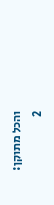והכל מתוקן:
2